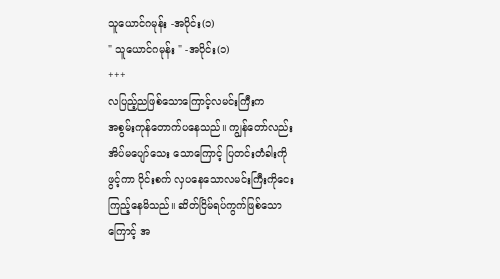သူယောင်ဂမုန်း -အပိုင်း(၁)
" သူယောင်ဂမုန်း " -အပိုင်း(၁)
+++
လပြည့်ညဖြစ်သောကြောင့်လမင်းကြီးက
အစွမ်းကုန်တောက်ပနေသည်။ ကျွန်တော်လည်း
အိပ်မပျော်သေး သောကြောင့် ပြတင်းတံခါးကို
ဖွင့်ကာ ဝိုင်းစက် လှပနေသောလမင်းကြီးကိုငေး
ကြည့်နေမိသည်။ ဆိတ်ငြိမ်ရပ်ကွက်ဖြစ်သော
ကြောင့် အ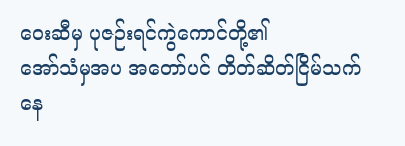ဝေးဆီမှ ပုဇဉ်းရင်ကွဲကောင်တို့၏
အော်သံမှအပ အတော်ပင် တိတ်ဆိတ်ငြိမ်သက်
နေ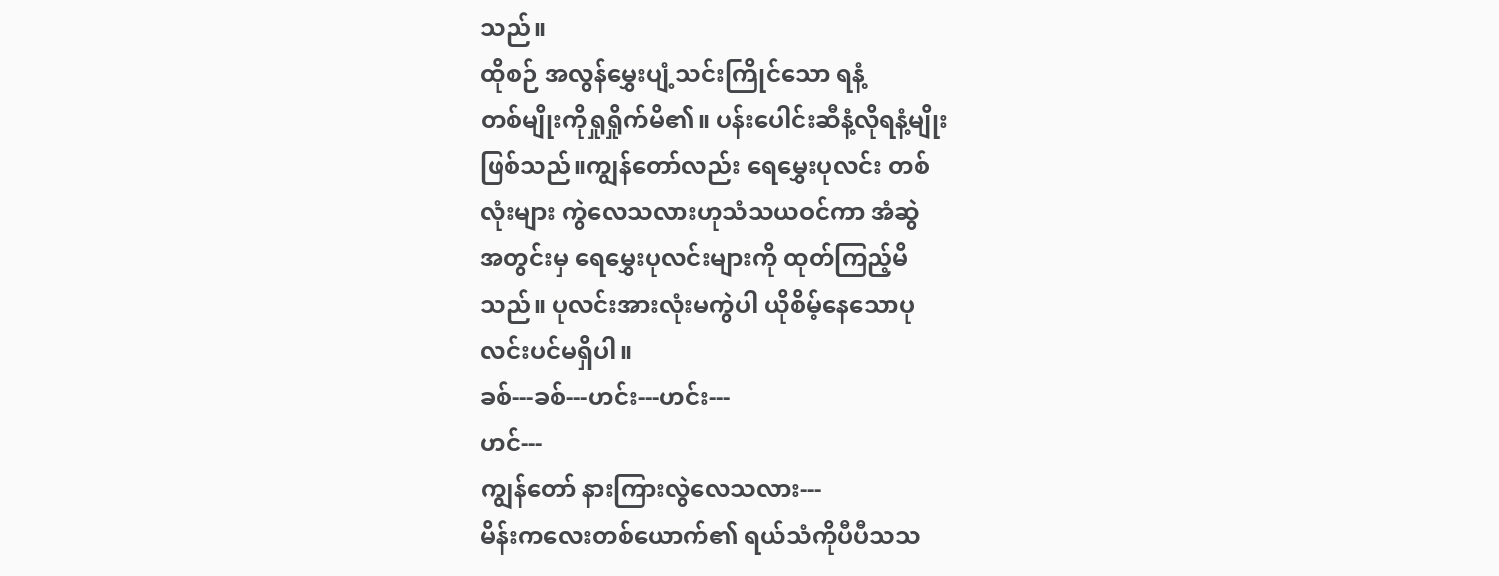သည်။
ထိုစဉ် အလွန်မွှေးပျံ့သင်းကြိုင်သော ရနံ့
တစ်မျိုးကိုရှုရှိုက်မိ၏။ ပန်းပေါင်းဆီနံ့လိုရနံ့မျိုး
ဖြစ်သည်။ကျွန်တော်လည်း ရေမွှေးပုလင်း တစ်
လုံးများ ကွဲလေသလားဟုသံသယဝင်ကာ အံဆွဲ
အတွင်းမှ ရေမွှေးပုလင်းများကို ထုတ်ကြည့်မိ
သည်။ ပုလင်းအားလုံးမကွဲပါ ယိုစိမ့်နေသောပု
လင်းပင်မရှိပါ။
ခစ်---ခစ်---ဟင်း---ဟင်း---
ဟင်---
ကျွန်တော် နားကြားလွဲလေသလား---
မိန်းကလေးတစ်ယောက်၏ ရယ်သံကိုပီပီသသ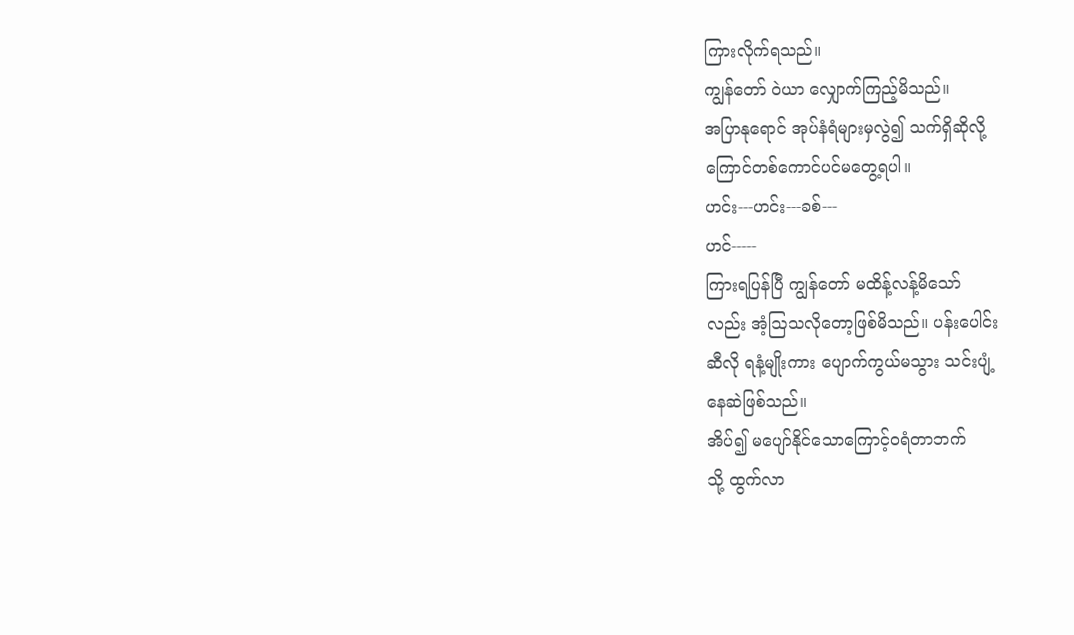ကြားလိုက်ရသည်။
ကျွန်တော် ဝဲယာ လျှောက်ကြည့်မိသည်။
အပြာနုရောင် အုပ်နံရံများမှလွဲ၍ သက်ရှိဆိုလို့
ကြောင်တစ်ကောင်ပင်မတွေ့ရပါ။
ဟင်း---ဟင်း---ခစ်---
ဟင်-----
ကြားရပြန်ပြီ ကျွန်တော် မထိန့်လန့်မိသော်
လည်း အံ့ဩသလိုတော့ဖြစ်မိသည်။ ပန်းပေါင်း
ဆီလို ရနံ့မျိုးကား ပျောက်ကွယ်မသွား သင်းပျံ့
နေဆဲဖြစ်သည်။
အိပ်၍ မပျော်နိုင်သောကြောင့်ဝရံတာဘက်
သို့ ထွက်လာ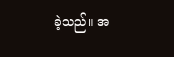ခဲ့သည်။ အ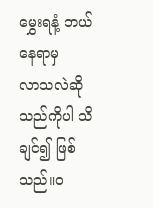မွှေးရနံ့ ဘယ်နေရာမှ
လာသလဲဆိုသည်ကိုပါ သိချင်၍ ဖြစ်သည်။ဝ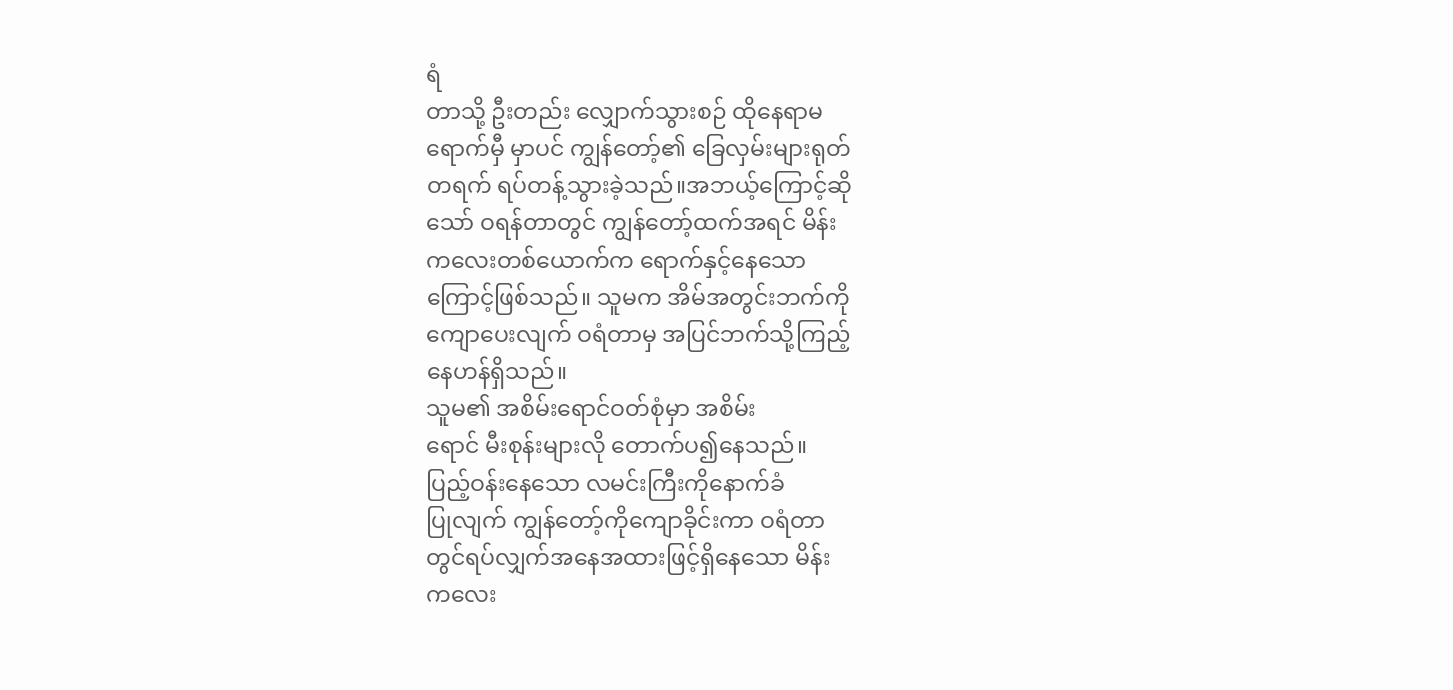ရံ
တာသို့ ဦးတည်း လျှောက်သွားစဉ် ထိုနေရာမ
ရောက်မှီ မှာပင် ကျွန်တော့်၏ ခြေလှမ်းများရုတ်
တရက် ရပ်တန့်သွားခဲ့သည်။အဘယ့်ကြောင့်ဆို
သော် ဝရန်တာတွင် ကျွန်တော့်ထက်အရင် မိန်း
ကလေးတစ်ယောက်က ရောက်နှင့်နေသော
ကြောင့်ဖြစ်သည်။ သူမက အိမ်အတွင်းဘက်ကို
ကျောပေးလျက် ဝရံတာမှ အပြင်ဘက်သို့ကြည့်
နေဟန်ရှိသည်။
သူမ၏ အစိမ်းရောင်ဝတ်စုံမှာ အစိမ်း
ရောင် မီးစုန်းများလို တောက်ပ၍နေသည်။
ပြည့်ဝန်းနေသော လမင်းကြီးကိုနောက်ခံ
ပြုလျက် ကျွန်တော့်ကိုကျောခိုင်းကာ ဝရံတာ
တွင်ရပ်လျှက်အနေအထားဖြင့်ရှိနေသော မိန်း
ကလေး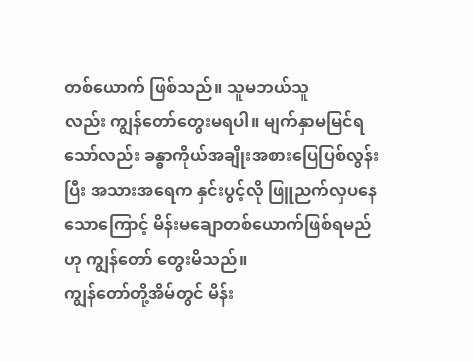တစ်ယောက် ဖြစ်သည်။ သူမဘယ်သူ
လည်း ကျွန်တော်တွေးမရပါ။ မျက်နှာမမြင်ရ
သော်လည်း ခန္ဓာကိုယ်အချိုးအစားပြေပြစ်လွန်း
ပြီး အသားအရေက နှင်းပွင့်လို ဖြူညက်လှပနေ
သောကြောင့် မိန်းမချောတစ်ယောက်ဖြစ်ရမည်
ဟု ကျွန်တော် တွေးမိသည်။
ကျွန်တော်တို့အိမ်တွင် မိန်း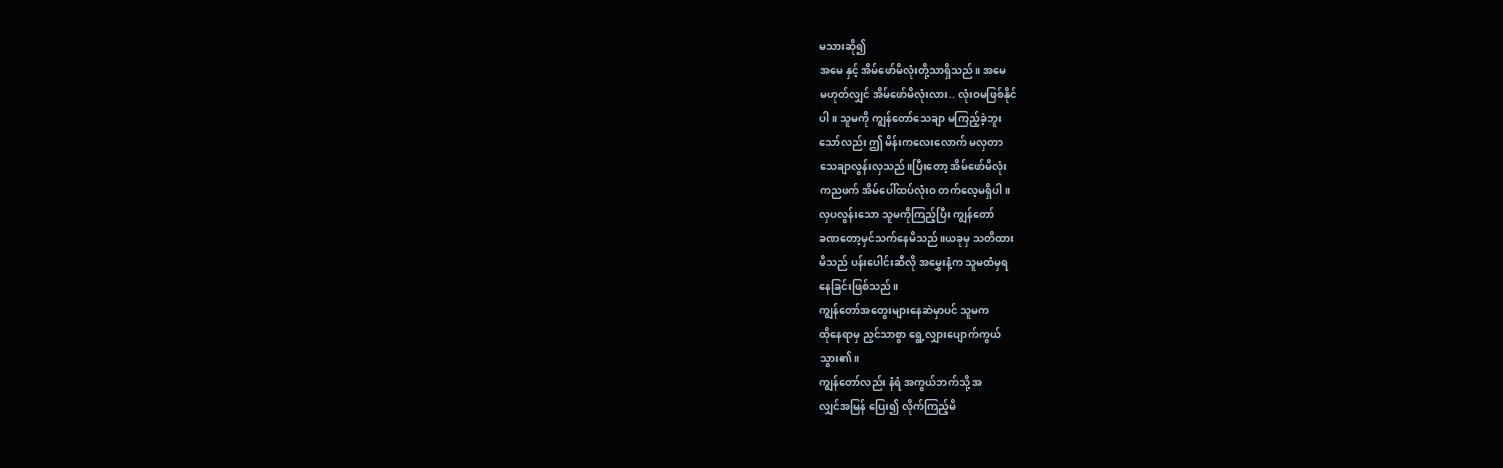မသားဆို၍
အမေ နှင့် အိမ်ဖော်မိလုံးတို့သာရှိသည်။ အမေ
မဟုတ်လျှင် အိမ်ဖော်မိလုံးလား.. လုံးဝမဖြစ်နိုင်
ပါ။ သူမကို ကျွန်တော်သေချာ မကြည့်ခဲ့ဘူး
သော်လည်း ဤ မိန်းကလေးလောက် မလှတာ
သေချာလွန်းလှသည်။ပြီးတော့ အိမ်ဖော်မိလုံး
ကညဖက် အိမ်ပေါ်ထပ်လုံးဝ တက်လေ့မရှိပါ။
လှပလွန်းသော သူမကိုကြည့်ပြီး ကျွန်တော်
ခဏတော့မှင်သက်နေမိသည်။ယခုမှ သတိထား
မိသည် ပန်းပေါင်းဆီလို အမွှေးနံ့က သူမထံမှရ
နေခြင်းဖြစ်သည်။
ကျွန်တော်အတွေးများနေဆဲမှာပင် သူမက
ထိုနေရာမှ ညှင်သာစွာ ရွေ့လျှားပျောက်ကွယ်
သွား၏။
ကျွန်တော်လည်း နံရံ အကွယ်ဘက်သို့ အ
လျှင်အမြန် ပြေး၍ လိုက်ကြည့်မိ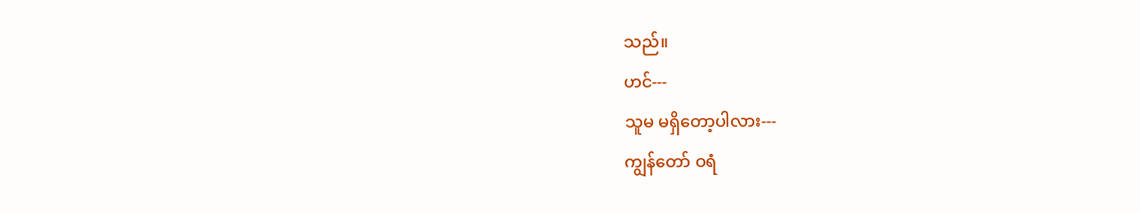သည်။
ဟင်---
သူမ မရှိတော့ပါလား---
ကျွန်တော် ဝရံ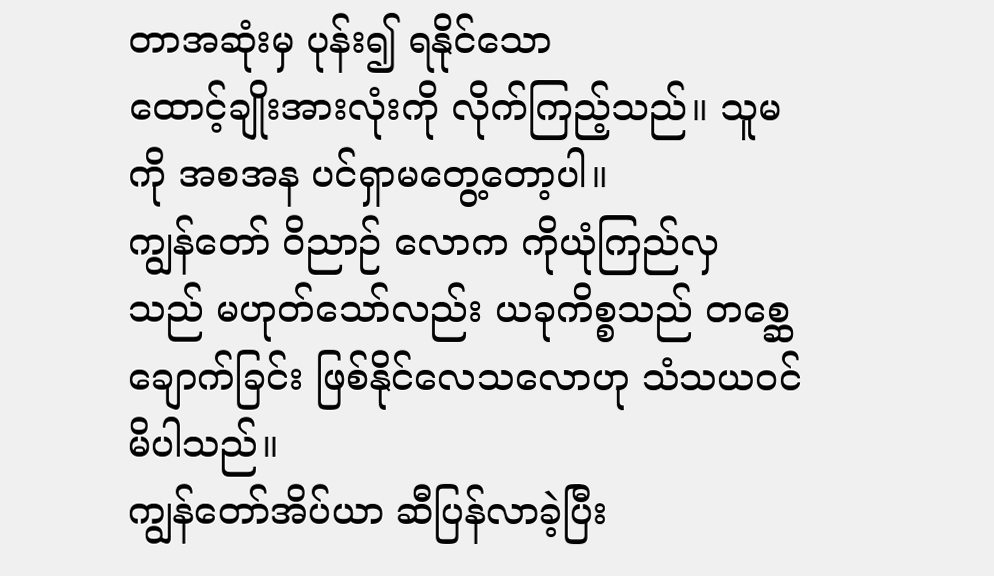တာအဆုံးမှ ပုန်း၍ ရနိုင်သော
ထောင့်ချိုးအားလုံးကို လိုက်ကြည့်သည်။ သူမ
ကို အစအန ပင်ရှာမတွေ့တော့ပါ။
ကျွန်တော် ဝိညာဉ် လောက ကိုယုံကြည်လှ
သည် မဟုတ်သော်လည်း ယခုကိစ္စသည် တစ္ဆေ
ချောက်ခြင်း ဖြစ်နိုင်လေသလောဟု သံသယဝင်
မိပါသည်။
ကျွန်တော်အိပ်ယာ ဆီပြန်လာခဲ့ပြီး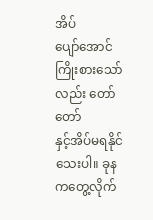အိပ်
ပျော်အောင်ကြိုးစားသော်လည်း တော်တော်
နှင့်အိပ်မရနိုင်သေးပါ။ ခုန ကတွေ့လိုက်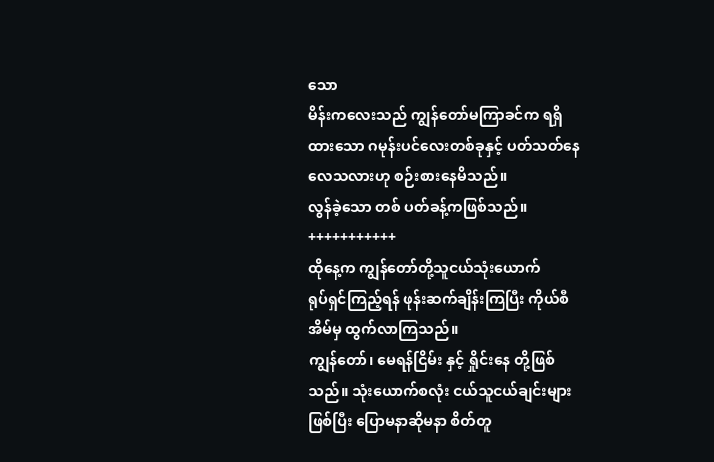သော
မိန်းကလေးသည် ကျွန်တော်မကြာခင်က ရရှိ
ထားသော ဂမုန်းပင်လေးတစ်ခုနှင့် ပတ်သတ်နေ
လေသလားဟု စဉ်းစားနေမိသည်။
လွန်ခဲ့သော တစ် ပတ်ခန့်ကဖြစ်သည်။
+++++++++++
ထိုနေ့က ကျွန်တော်တို့သူငယ်သုံးယောက်
ရုပ်ရှင်ကြည့်ရန် ဖုန်းဆက်ချိန်းကြပြီး ကိုယ်စီ
အိမ်မှ ထွက်လာကြသည်။
ကျွန်တော်၊ မေရန်ငြိမ်း နှင့် ရှိုင်းနေ တို့ဖြစ်
သည်။ သုံးယောက်စလုံး ငယ်သူငယ်ချင်းများ
ဖြစ်ပြီး ပြောမနာဆိုမနာ စိတ်တူ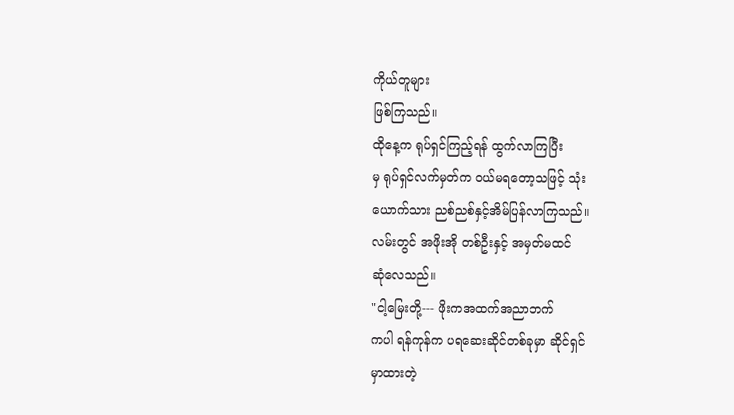ကိုယ်တူများ
ဖြစ်ကြသည်။
ထိုနေ့က ရုပ်ရှင်ကြည့်ရန် ထွက်လာကြပြီး
မှ ရုပ်ရှင်လက်မှတ်က ဝယ်မရတော့သဖြင့် သုံး
ယောက်သား ညစ်ညစ်နှင့်အိမ်ပြန်လာကြသည်။
လမ်းတွင် အဖိုးအို တစ်ဦးနှင့် အမှတ်မထင်
ဆုံလေသည်။
"ငါ့မြေးတို့--- ဖိုးကအထက်အညာဘက်
ကပါ ရန်ကုန်က ပရဆေးဆိုင်တစ်ခုမှာ ဆိုင်ရှင်
မှာထားတဲ့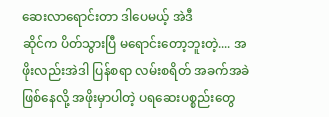ဆေးလာရောင်းတာ ဒါပေမယ့် အဲဒီ
ဆိုင်က ပိတ်သွားပြီ မရောင်းတော့ဘူးတဲ့.... အ
ဖိုးလည်းအဲဒါ ပြန်စရာ လမ်းစရိတ် အခက်အခဲ
ဖြစ်နေလို့ အဖိုးမှာပါတဲ့ ပရဆေးပစ္စည်းတွေ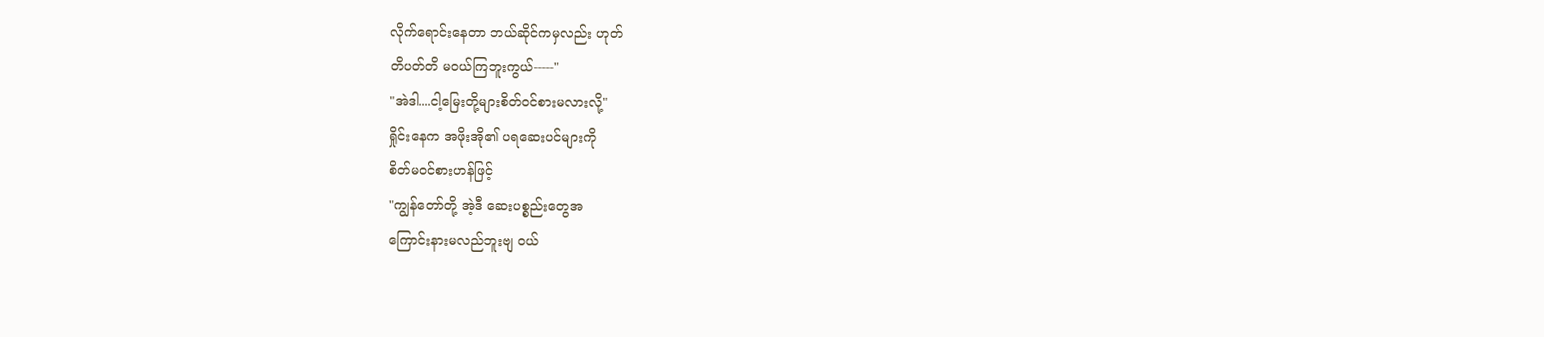လိုက်ရောင်းနေတာ ဘယ်ဆိုင်ကမှလည်း ဟုတ်
တိပတ်တိ မဝယ်ကြဘူးကွယ်-----"
"အဲဒါ....ငါ့မြေးတို့များစိတ်ဝင်စားမလားလို့"
ရှိုင်းနေက အဖိုးအို၏ ပရဆေးပင်များကို
စိတ်မဝင်စားဟန်ဖြင့်
"ကျွန်တော်တို့ အဲ့ဒီ ဆေးပစ္စည်းတွေအ
ကြောင်းနားမလည်ဘူးဗျ ဝယ်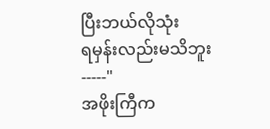ပြီးဘယ်လိုသုံး
ရမှန်းလည်းမသိဘူး-----"
အဖိုးကြီက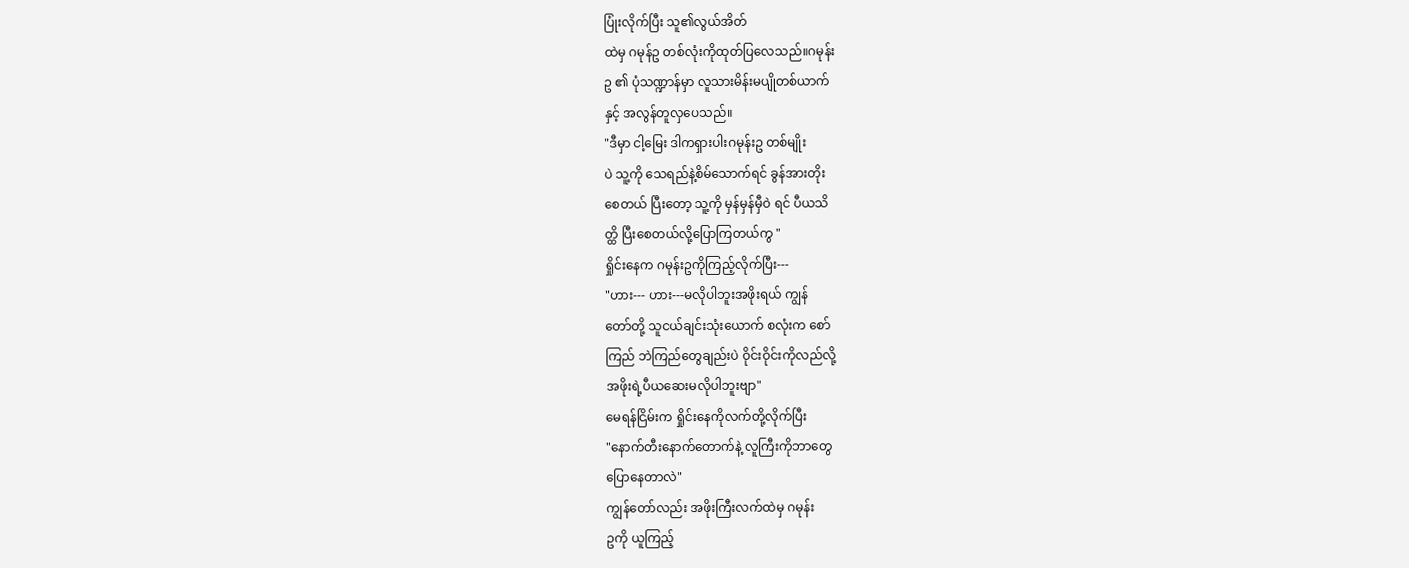ပြုံးလိုက်ပြီး သူ၏လွယ်အိတ်
ထဲမှ ဂမုန်ဥ တစ်လုံးကိုထုတ်ပြလေသည်။ဂမုန်း
ဥ ၏ ပုံသဏ္ဍာန်မှာ လူသားမိန်းမပျိုတစ်ယာက်
နှင့် အလွန်တူလှပေသည်။
"ဒီမှာ ငါ့မြေး ဒါကရှားပါးဂမုန်းဥ တစ်မျိုး
ပဲ သူ့ကို သေရည်နဲ့စိမ်သောက်ရင် ခွန်အားတိုး
စေတယ် ပြီးတော့ သူ့ကို မှန်မှန်မှီဝဲ ရင် ပီယသိ
တ္ထိ ပြီးစေတယ်လို့ပြောကြတယ်ကွ "
ရှိုင်းနေက ဂမုန်းဥကိုကြည့်လိုက်ပြီး---
"ဟား--- ဟား---မလိုပါဘူးအဖိုးရယ် ကျွန်
တော်တို့ သူငယ်ချင်းသုံးယောက် စလုံးက စော်
ကြည် ဘဲကြည်တွေချည်းပဲ ဝိုင်းဝိုင်းကိုလည်လို့
အဖိုးရဲ့ပီယဆေးမလိုပါဘူးဗျာ"
မေရန်ငြိမ်းက ရှိုင်းနေကိုလက်တို့လိုက်ပြီး
"နောက်တီးနောက်တောက်နဲ့ လူကြီးကိုဘာတွေ
ပြောနေတာလဲ"
ကျွန်တော်လည်း အဖိုးကြီးလက်ထဲမှ ဂမုန်း
ဥကို ယူကြည့်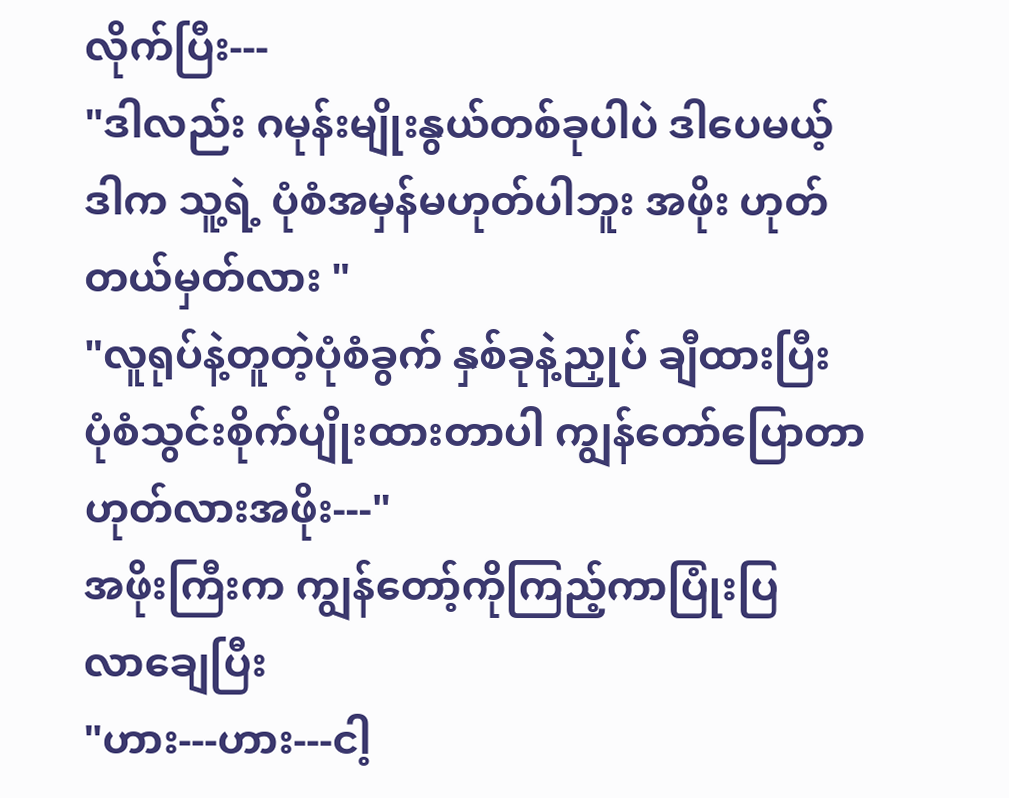လိုက်ပြီး---
"ဒါလည်း ဂမုန်းမျိုးနွယ်တစ်ခုပါပဲ ဒါပေမယ့်
ဒါက သူ့ရဲ့ ပုံစံအမှန်မဟုတ်ပါဘူး အဖိုး ဟုတ်
တယ်မှတ်လား "
"လူရုပ်နဲ့တူတဲ့ပုံစံခွက် နှစ်ခုနဲ့ညှုပ် ချီထားပြီး
ပုံစံသွင်းစိုက်ပျိုးထားတာပါ ကျွန်တော်ပြောတာ
ဟုတ်လားအဖိုး---"
အဖိုးကြီးက ကျွန်တော့်ကိုကြည့်ကာပြုံးပြ
လာချေပြီး
"ဟား---ဟား---ငါ့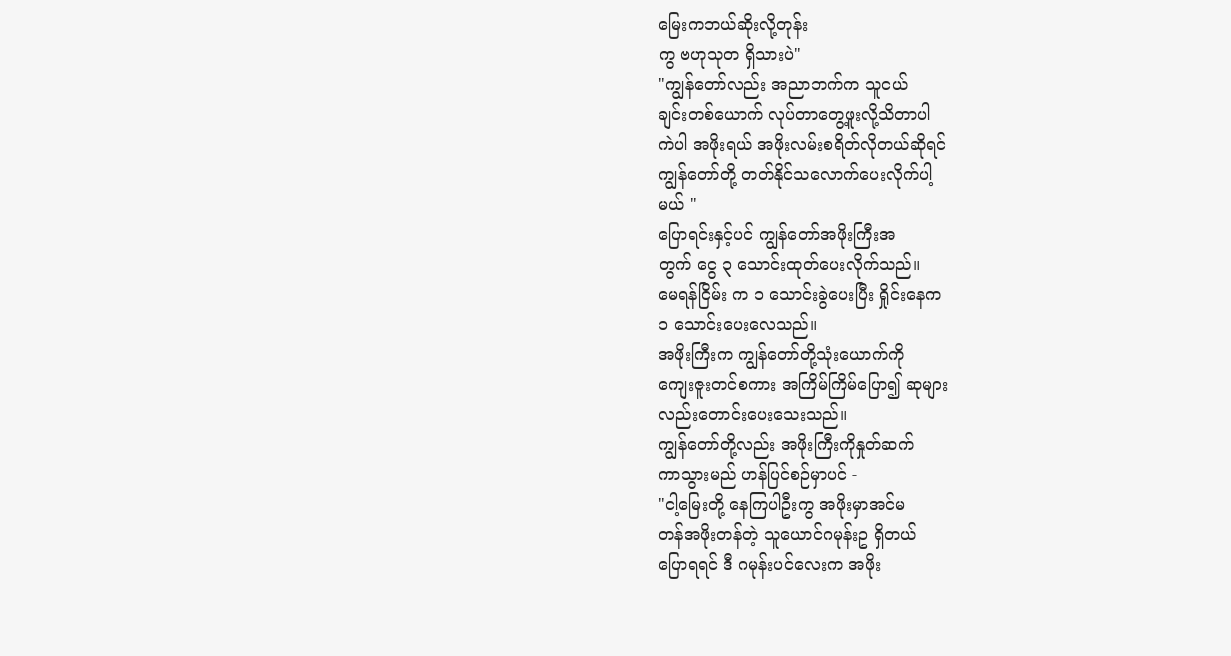မြေးကဘယ်ဆိုးလို့တုန်း
ကွ ဗဟုသုတ ရှိသားပဲ"
"ကျွန်တော်လည်း အညာဘက်က သူငယ်
ချင်းတစ်ယောက် လုပ်တာတွေ့ဖူးလို့သိတာပါ
ကဲပါ အဖိုးရယ် အဖိုးလမ်းစရိတ်လိုတယ်ဆိုရင်
ကျွန်တော်တို့ တတ်နိုင်သလောက်ပေးလိုက်ပါ့
မယ် "
ပြောရင်းနှင့်ပင် ကျွန်တော်အဖိုးကြီးအ
တွက် ငွေ ၃ သောင်းထုတ်ပေးလိုက်သည်။
မေရန်ငြိမ်း က ၁ သောင်းခွဲပေးပြီး ရှိုင်းနေက
၁ သောင်းပေးလေသည်။
အဖိုးကြီးက ကျွန်တော်တို့သုံးယောက်ကို
ကျေးဇူးတင်စကား အကြိမ်ကြိမ်ပြော၍ ဆုများ
လည်းတောင်းပေးသေးသည်။
ကျွန်တော်တို့လည်း အဖိုးကြီးကိုနှုတ်ဆက်
ကာသွားမည် ဟန်ပြင်စဉ်မှာပင် -
"ငါ့မြေးတို့ နေကြပါဦးကွ အဖိုးမှာအင်မ
တန်အဖိုးတန်တဲ့ သူယောင်ဂမုန်းဥ ရှိတယ်
ပြောရရင် ဒီ ဂမုန်းပင်လေးက အဖိုး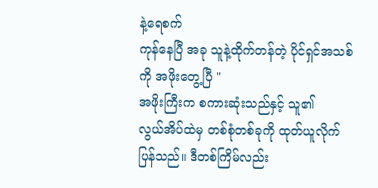နဲ့ရေစက်
ကုန်နေပြီ အခု သူနဲ့ထိုက်တန်တဲ့ ပိုင်ရှင်အသစ်
ကို အဖိုးတွေ့ပြီ "
အဖိုးကြီးက စကားဆုံးသည်နှင့် သူ၏
လွယ်အိပ်ထဲမှ တစ်စုံတစ်ခုကို ထုတ်ယူလိုက်
ပြန်သည်။ ဒီတစ်ကြိမ်လည်း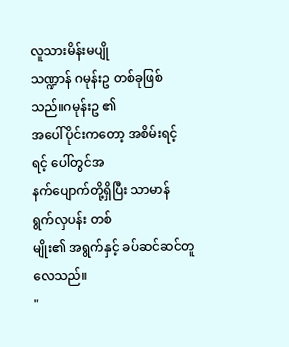လူသားမိန်းမပျို
သဏ္ဍာန် ဂမုန်းဥ တစ်ခုဖြစ်သည်။ဂမုန်းဥ ၏
အပေါ်ပိုင်းကတော့ အစိမ်းရင့်ရင့် ပေါ်တွင်အ
နက်ပျောက်တို့ရှိပြီး သာမာန် ရွက်လှပန်း တစ်
မျိုး၏ အရွက်နှင့် ခပ်ဆင်ဆင်တူလေသည်။
"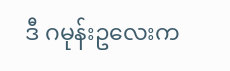ဒီ ဂမုန်းဥလေးက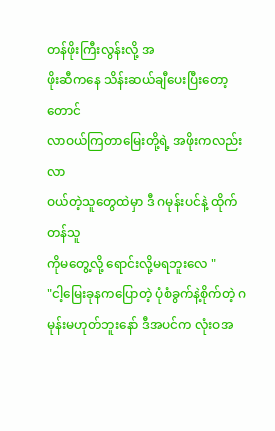တန်ဖိုးကြီးလွန်းလို့ အ
ဖိုးဆီကနေ သိန်းဆယ်ချီပေးပြီးတော့တောင်
လာဝယ်ကြတာမြေးတို့ရဲ့ အဖိုးကလည်းလာ
ဝယ်တဲ့သူတွေထဲမှာ ဒီ ဂမုန်းပင်နဲ့ ထိုက်တန်သူ
ကိုမတွေ့လို့ ရောင်းလို့မရဘူးလေ "
"ငါ့မြေးခုနကပြောတဲ့ ပုံစံခွက်နဲ့စိုက်တဲ့ ဂ
မုန်းမဟုတ်ဘူးနော် ဒီအပင်က လုံးဝအ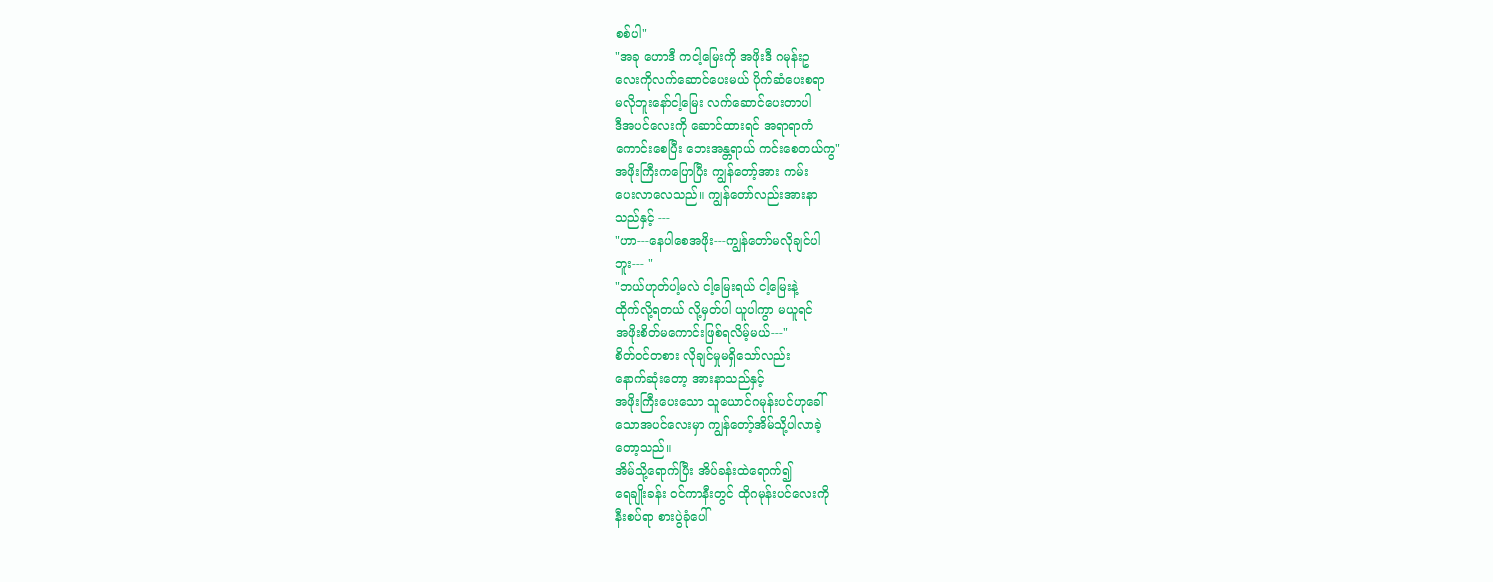စစ်ပါ"
"အခု ဟောဒီ ကငါ့မြေးကို အဖိုးဒီ ဂမုန်းဥ
လေးကိုလက်ဆောင်ပေးမယ် ပိုက်ဆံပေးစရာ
မလိုဘူးနော်ငါ့မြေး လက်ဆောင်ပေးတာပါ
ဒီအပင်လေးကို ဆောင်ထားရင် အရာရာကံ
ကောင်းစေပြီး ဘေးအန္တရာယ် ကင်းစေတယ်ကွ"
အဖိုးကြီးကပြောပြီး ကျွန်တော့်အား ကမ်း
ပေးလာလေသည်။ ကျွန်တော်လည်းအားနာ
သည်နှင့် ---
"ဟာ---နေပါစေအဖိုး---ကျွန်တော်မလိုချင်ပါ
ဘူး--- "
"ဘယ်ဟုတ်ပါ့မလဲ ငါ့မြေးရယ် ငါ့မြေးနဲ့
ထိုက်လို့ရတယ် လို့မှတ်ပါ ယူပါကွာ မယူရင်
အဖိုးစိတ်မကောင်းဖြစ်ရလိမ့်မယ်---"
စိတ်ဝင်တစား လိုချင်မှုမရှိသော်လည်း
နောက်ဆုံးတော့ အားနာသည်နှင့်
အဖိုးကြီးပေးသော သူယောင်ဂမုန်းပင်ဟုခေါ်
သောအပင်လေးမှာ ကျွန်တော့်အိမ်သို့ပါလာခဲ့
တော့သည်။
အိမ်သို့ရောက်ပြီး အိပ်ခန်းထဲရောက်၍
ရေချိုးခန်း ဝင်ကာနီးတွင် ထိုဂမုန်းပင်လေးကို
နီးစပ်ရာ စားပွဲခုံပေါ်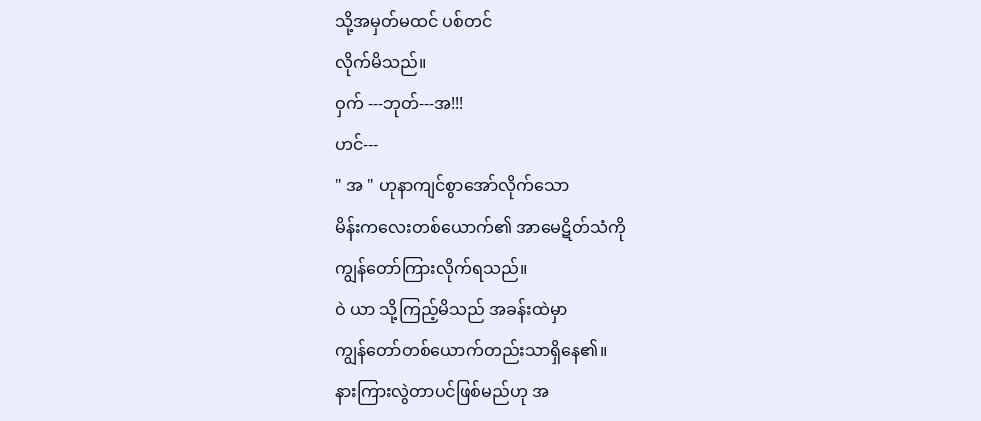သို့အမှတ်မထင် ပစ်တင်
လိုက်မိသည်။
ဝှက် ---ဘုတ်---အ!!!
ဟင်---
" အ " ဟုနာကျင်စွာအော်လိုက်သော
မိန်းကလေးတစ်ယောက်၏ အာမေဋိတ်သံကို
ကျွန်တော်ကြားလိုက်ရသည်။
ဝဲ ယာ သို့ကြည့်မိသည် အခန်းထဲမှာ
ကျွန်တော်တစ်ယောက်တည်းသာရှိနေ၏။
နားကြားလွဲတာပင်ဖြစ်မည်ဟု အ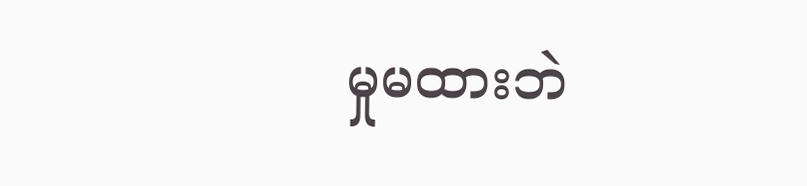မှုမထားဘဲ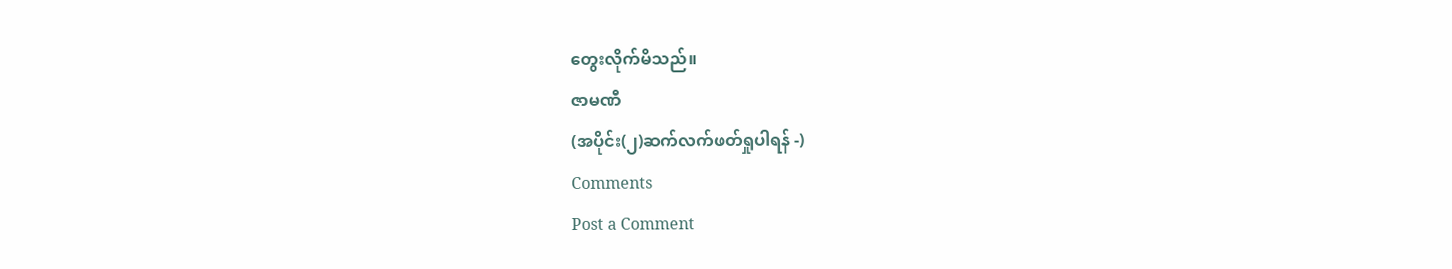တွေးလိုက်မိသည်။
ဇာမဏီ
(အပိုင်း(၂)ဆက်လက်ဖတ်ရှုပါရန် -)
Comments
Post a Comment